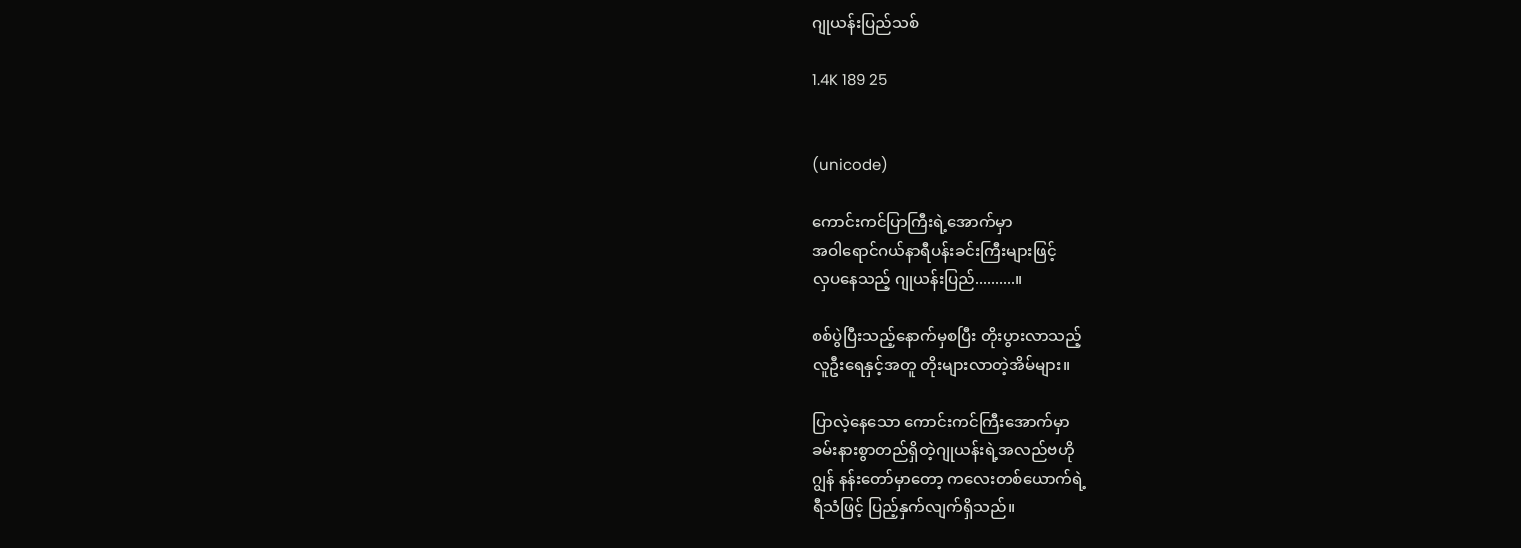ဂျုယန်းပြည်သစ်

1.4K 189 25


(unicode)

ကောင်းကင်ပြာကြီးရဲ့အောက်မှာ
အဝါရောင်ဂယ်နာရီပန်းခင်းကြီးများဖြင့်
လှပနေသည့် ဂျုယန်းပြည်..........။

စစ်ပွဲပြီးသည့်နောက်မှစပြီး တိုးပွားလာသည့်
လူဦးရေနှင့်အတူ တိုးများလာတဲ့အိမ်များ။

ပြာလဲ့နေသော ကောင်းကင်ကြီးအောက်မှာ
ခမ်းနားစွာတည်ရှိတဲ့ဂျုယန်းရဲ့အလည်ဗဟို
ဂျွန် နန်းတော်မှာတော့ ကလေးတစ်ယောက်ရဲ့
ရီသံဖြင့် ပြည့်နှက်လျက်ရှိသည်။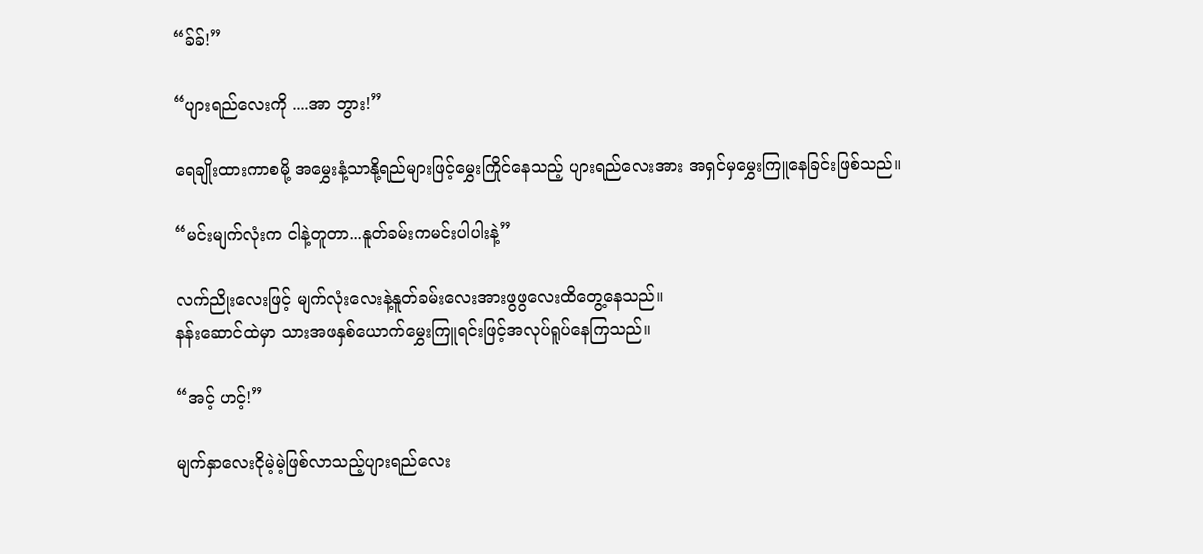“ခ်ခ်!”

“ပျားရည်လေးကို ....အာ ဘွား!”

ရေချိုးထားကာစမို့ အမွှေးနံ့သာနို့ရည်များဖြင့်မွှေးကြိုင်နေသည့် ပျားရည်လေးအား အရှင်မှမွှေးကြူနေခြင်းဖြစ်သည်။

“မင်းမျက်လုံးက ငါနဲ့တူတာ...နူတ်ခမ်းကမင်းပါပါးနဲ့”

လက်ညိုးလေးဖြင့် မျက်လုံးလေးနဲ့နူတ်ခမ်းလေးအားဖွဖွလေးထိတွေ့နေသည်။
နန်းဆောင်ထဲမှာ သားအဖနှစ်ယောက်မွှေးကြူရင်းဖြင့်အလုပ်‌ရူပ်နေကြသည်။

“အင့် ဟင့်!”

မျက်နှာလေးငိုမဲ့မဲ့ဖြစ်လာသည့်ပျားရည်လေး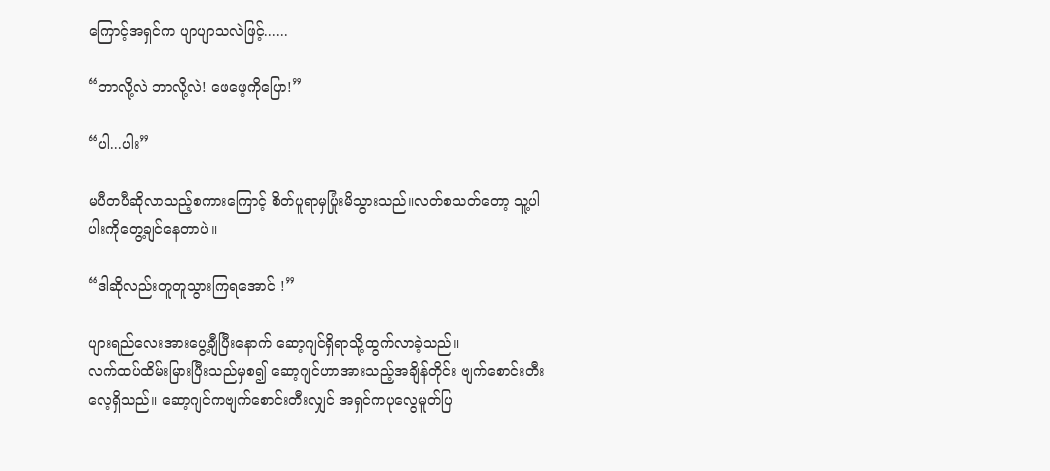ကြောင့်အရှင်က ပျာပျာသလဲဖြင့်......

“ဘာလို့လဲ ဘာလို့လဲ! ဖေဖေ့ကိုပြော!”

“ပါ...ပါး”

မပီတပီဆိုလာသည့်စကားကြောင့် စိတ်ပူရာမှပြုံးမိသွားသည်။လတ်စသတ်တော့ သူ့ပါပါးကိုတွေ့ချင်နေတာပဲ။

“ဒါဆိုလည်းတူတူသွားကြရအောင် !”

ပျားရည်လေးအားပွေ့ချီပြီးနောက် ဆော့ဂျင်ရှိရာသို့ထွက်လာခဲ့သည်။
လက်ထပ်ထိမ်းမြားပြီးသည်မှစ၍ ဆော့ဂျင်ဟာအားသည့်အချိန်တိုင်း ဗျက်စောင်းတီးလေ့ရှိသည်။ ဆော့ဂျင်ကဗျက်စောင်းတီးလျှင် အရှင်ကပုလွေမူတ်ပြ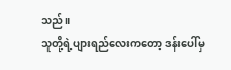သည်။
သူတို့ရဲ့ပျားရည်လေးကတော့ ဒန်းပေါ်မှ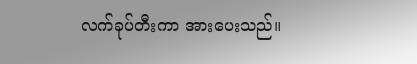လက်ခုပ်တီးကာ အားပေးသည်။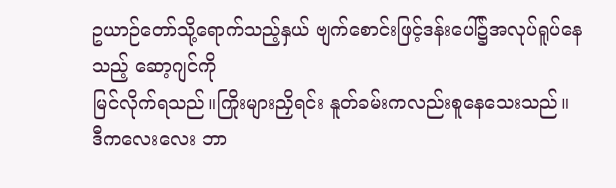ဥယာဉ်တော်သို့ရောက်သည့်နှယ် ဗျက်စောင်းဖြင့်ဒန်းပေါ်၌အလုပ်ရူပ်နေသည့် ဆော့ဂျင်ကို
မြင်လိုက်ရသည်။ကြိုးများညှိရင်း နူတ်ခမ်းကလည်း‌စူနေသေးသည်။
ဒီကလေးလေး ဘာ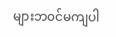များဘ၀င်မကျပါ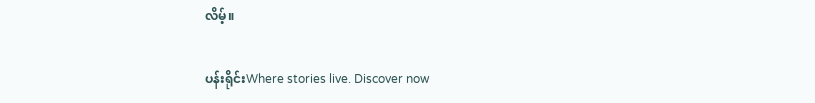လိမ့်။

ပန်းရိုင်းWhere stories live. Discover now